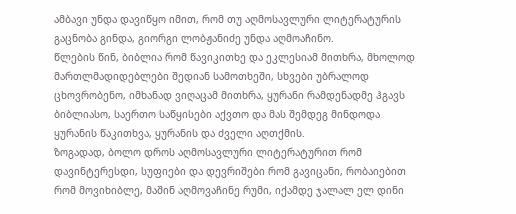ამბავი უნდა დავიწყო იმით, რომ თუ აღმოსავლური ლიტერატურის გაცნობა გინდა, გიორგი ლობჟანიძე უნდა აღმოაჩინო.
წლების წინ, ბიბლია რომ წავიკითხე და ეკლესიამ მითხრა, მხოლოდ მართლმადიდებლები შედიან სამოთხეში, სხვები უბრალოდ ცხოვრობენო, იმხანად ვიღაცამ მითხრა, ყურანი რამდენადმე ჰგავს ბიბლიასო, საერთო საწყისები აქვთო და მას შემდეგ მინდოდა ყურანის წაკითხვა, ყურანის და ძველი აღთქმის.
ზოგადად, ბოლო დროს აღმოსავლური ლიტერატურით რომ დავინტერესდი, სუფიები და დევრიშები რომ გავიცანი, რობაიებით რომ მოვიხიბლე, მაშინ აღმოვაჩინე რუმი, იქამდე ჯალალ ელ დინი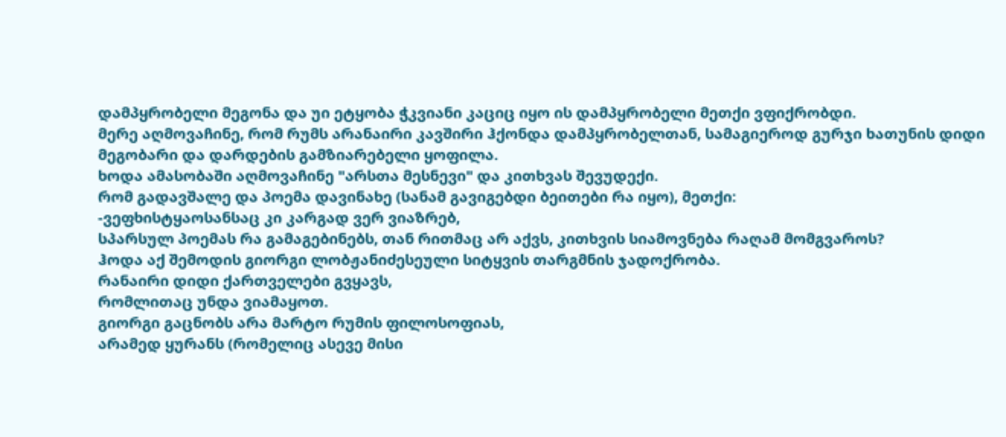დამპყრობელი მეგონა და უი ეტყობა ჭკვიანი კაციც იყო ის დამპყრობელი მეთქი ვფიქრობდი.
მერე აღმოვაჩინე, რომ რუმს არანაირი კავშირი ჰქონდა დამპყრობელთან, სამაგიეროდ გურჯი ხათუნის დიდი მეგობარი და დარდების გამზიარებელი ყოფილა.
ხოდა ამასობაში აღმოვაჩინე "არსთა მესნევი" და კითხვას შევუდექი.
რომ გადავშალე და პოემა დავინახე (სანამ გავიგებდი ბეითები რა იყო), მეთქი:
-ვეფხისტყაოსანსაც კი კარგად ვერ ვიაზრებ,
სპარსულ პოემას რა გამაგებინებს, თან რითმაც არ აქვს, კითხვის სიამოვნება რაღამ მომგვაროს?
ჰოდა აქ შემოდის გიორგი ლობჟანიძესეული სიტყვის თარგმნის ჯადოქრობა.
რანაირი დიდი ქართველები გვყავს,
რომლითაც უნდა ვიამაყოთ.
გიორგი გაცნობს არა მარტო რუმის ფილოსოფიას,
არამედ ყურანს (რომელიც ასევე მისი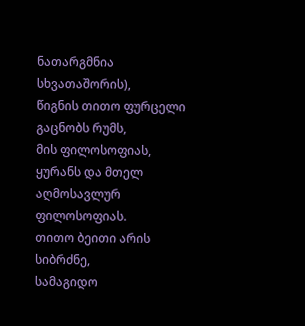ნათარგმნია სხვათაშორის),
წიგნის თითო ფურცელი გაცნობს რუმს,
მის ფილოსოფიას, ყურანს და მთელ აღმოსავლურ ფილოსოფიას.
თითო ბეითი არის სიბრძნე,
სამაგიდო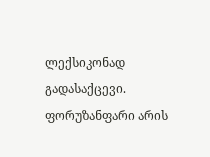ლექსიკონად გადასაქცევი.
ფორუზანფარი არის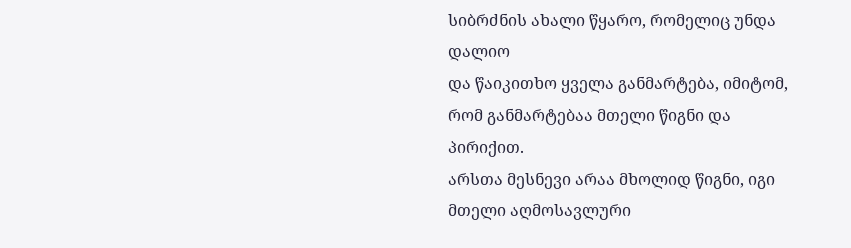სიბრძნის ახალი წყარო, რომელიც უნდა დალიო
და წაიკითხო ყველა განმარტება, იმიტომ, რომ განმარტებაა მთელი წიგნი და პირიქით.
არსთა მესნევი არაა მხოლიდ წიგნი, იგი მთელი აღმოსავლური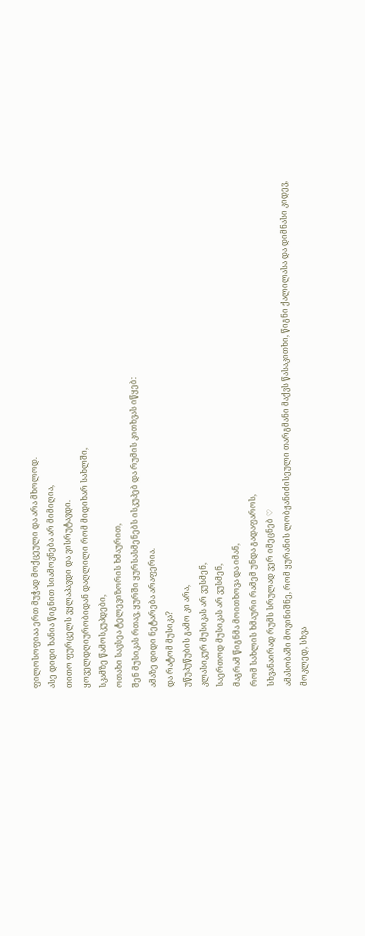ფილოსოფიაა ერთ მუჭად მოქცეული და არა მხოლოდ.
ასე დიდი ხანია წიგნით სიამოვნება არ მიმიღია,
თითო ფურცელს ვყლაპავდი და ვისრუტავდი.
ყოველდღიურობიდან დაღლილი რომ მიდიხარ სახლში,
სკამზე წამოსკუპდები,
ოთახი სავსეა ტელევიზორის ხმაურით,
შენ მუსიკას რთავ, ყურში ყურსასმენებს ისკუპებ და რუმის კითხვას იწყებ:
ამაზე დიდი ნეტარება არაფერია.
და რატომ მუსიკა?
უწუპუწუბის გამო კი არა,
კლასიკურ მუსიკას არ ვუსმენ,
საერთოდ მუსიკას არ ვუსმენ,
მაგრამ წიგნმა მოითხოვა და იმან,
რომ სახლის ხმაური რამემ უნდა გადაფაროს,
სხვანაირად რუმს სრულად ვერ იმეცნებ ♡
ამასობაში მოვინიშნე, რომ ყურანის ლობჟანიძისეული თარგმანი მაქვს წასაკითხი, წიგნი ქალილასა და დიმნასი კიდევ,
მოკლედ, სხვა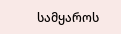სამყაროს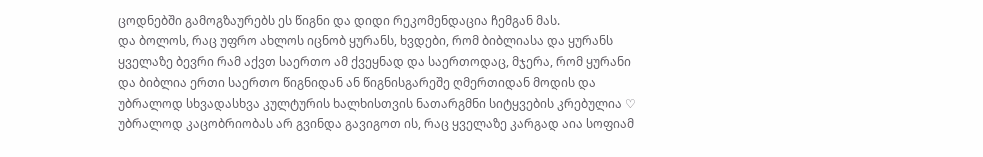ცოდნებში გამოგზაურებს ეს წიგნი და დიდი რეკომენდაცია ჩემგან მას.
და ბოლოს, რაც უფრო ახლოს იცნობ ყურანს, ხვდები, რომ ბიბლიასა და ყურანს ყველაზე ბევრი რამ აქვთ საერთო ამ ქვეყნად და საერთოდაც, მჯერა, რომ ყურანი და ბიბლია ერთი საერთო წიგნიდან ან წიგნისგარეშე ღმერთიდან მოდის და უბრალოდ სხვადასხვა კულტურის ხალხისთვის ნათარგმნი სიტყვების კრებულია ♡ უბრალოდ კაცობრიობას არ გვინდა გავიგოთ ის, რაც ყველაზე კარგად აია სოფიამ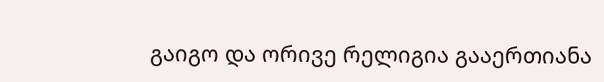გაიგო და ორივე რელიგია გააერთიანა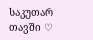საკუთარ თავში ♡